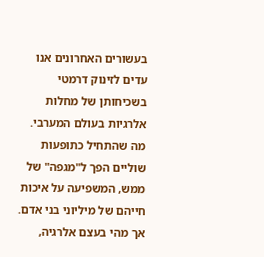בעשורים האחרונים אנו עדים לזינוק דרמטי בשכיחותן של מחלות אלרגיות בעולם המערבי. מה שהתחיל כתופעות שוליים הפך ל"מגפה" של ממש, המשפיעה על איכות חייהם של מיליוני בני אדם. אך מהי בעצם אלרגיה,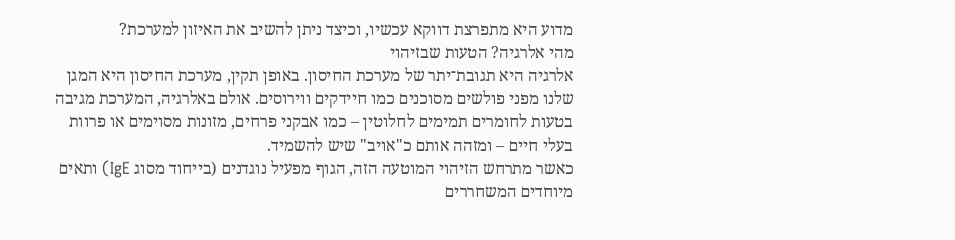מדוע היא מתפרצת דווקא עכשיו, וכיצד ניתן להשיב את האיזון למערכת?
מהי אלרגיה? הטעות שבזיהוי
אלרגיה היא תגובת־יתר של מערכת החיסון. באופן תקין, מערכת החיסון היא המגן שלנו מפני פולשים מסוכנים כמו חיידקים ווירוסים. אולם באלרגיה, המערכת מגיבה בטעות לחומרים תמימים לחלוטין – כמו אבקני פרחים, מזונות מסוימים או פרוות בעלי חיים – ומזהה אותם כ"אויב" שיש להשמיד.
כאשר מתרחש הזיהוי המוטעה הזה, הגוף מפעיל נוגדנים (בייחוד מסוג IgE) ותאים מיוחדים המשחררים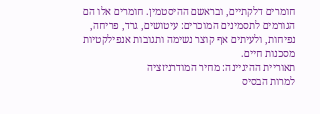חומרים דלקתיים, ובראשם ההיסטמין. חומרים אלו הם הגורמים לתסמינים המוכרים: עיטושים, גרד, פריחה, נפיחות, ולעיתים אף קוצר נשימה ותגובות אנפילקטיות מסכנות חיים.
תאוריית ההיגיינה: מחיר המודרניזציה
למרות הבסיס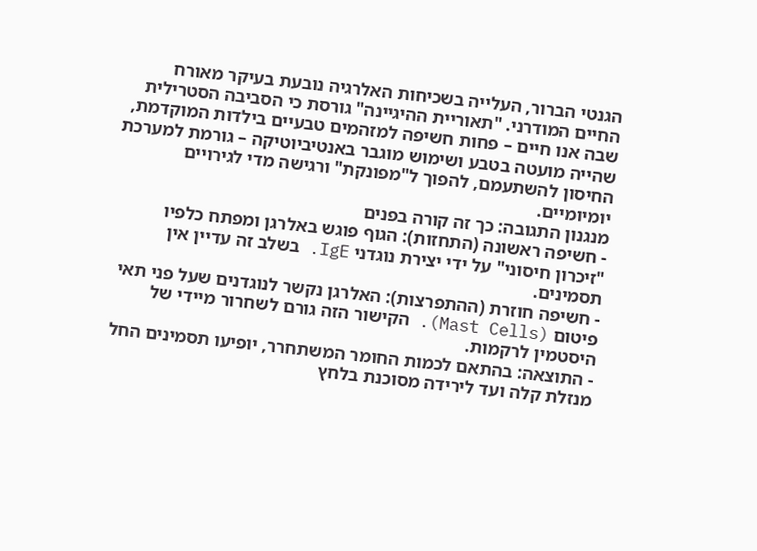הגנטי הברור, העלייה בשכיחות האלרגיה נובעת בעיקר מאורח החיים המודרני. "תאוריית ההיגיינה" גורסת כי הסביבה הסטרילית שבה אנו חיים – פחות חשיפה למזהמים טבעיים בילדות המוקדמת, שהייה מועטה בטבע ושימוש מוגבר באנטיביוטיקה – גורמת למערכת החיסון להשתעמם, להפוך ל"מפונקת" ורגישה מדי לגירויים יומיומיים.
מנגנון התגובה: כך זה קורה בפנים
- חשיפה ראשונה (התחזות): הגוף פוגש באלרגן ומפתח כלפיו "זיכרון חיסוני" על ידי יצירת נוגדני IgE. בשלב זה עדיין אין תסמינים.
- חשיפה חוזרת (ההתפרצות): האלרגן נקשר לנוגדנים שעל פני תאי פיטום (Mast Cells). הקישור הזה גורם לשחרור מיידי של היסטמין לרקמות.
- התוצאה: בהתאם לכמות החומר המשתחרר, יופיעו תסמינים החל מנזלת קלה ועד לירידה מסוכנת בלחץ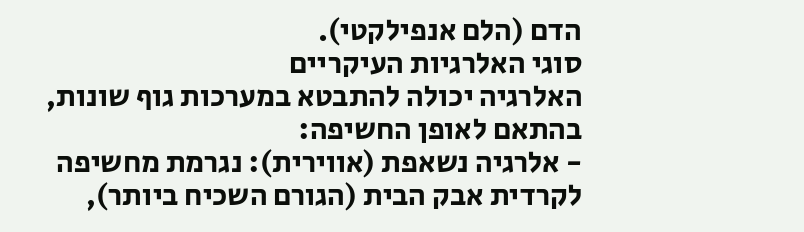הדם (הלם אנפילקטי).
סוגי האלרגיות העיקריים
האלרגיה יכולה להתבטא במערכות גוף שונות, בהתאם לאופן החשיפה:
- אלרגיה נשאפת (אווירית): נגרמת מחשיפה לקרדית אבק הבית (הגורם השכיח ביותר),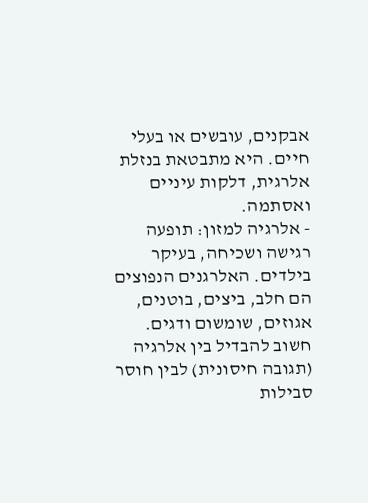אבקנים, עובשים או בעלי חיים. היא מתבטאת בנזלת אלרגית, דלקות עיניים ואסתמה.
- אלרגיה למזון: תופעה רגישה ושכיחה, בעיקר בילדים. האלרגנים הנפוצים הם חלב, ביצים, בוטנים, אגוזים, שומשום ודגים. חשוב להבדיל בין אלרגיה (תגובה חיסונית) לבין חוסר סבילות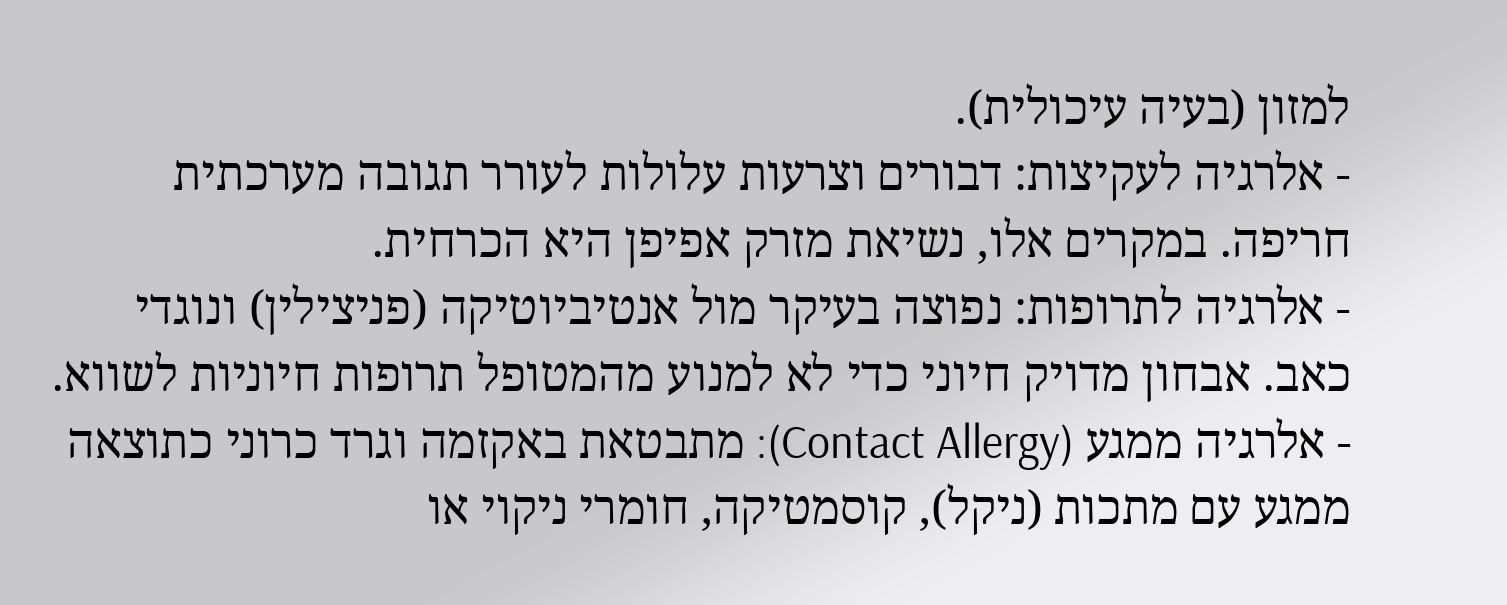למזון (בעיה עיכולית).
- אלרגיה לעקיצות: דבורים וצרעות עלולות לעורר תגובה מערכתית חריפה. במקרים אלו, נשיאת מזרק אפיפן היא הכרחית.
- אלרגיה לתרופות: נפוצה בעיקר מול אנטיביוטיקה (פניצילין) ונוגדי כאב. אבחון מדויק חיוני כדי לא למנוע מהמטופל תרופות חיוניות לשווא.
- אלרגיה ממגע (Contact Allergy): מתבטאת באקזמה וגרד כרוני כתוצאה ממגע עם מתכות (ניקל), קוסמטיקה, חומרי ניקוי או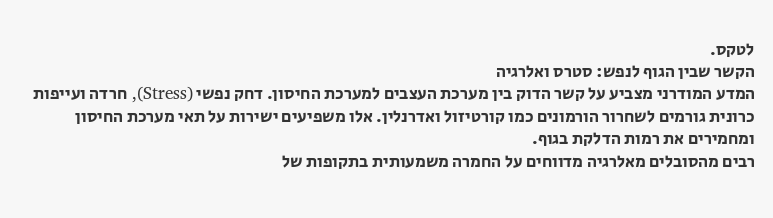לטקס.
הקשר שבין הגוף לנפש: סטרס ואלרגיה
המדע המודרני מצביע על קשר הדוק בין מערכת העצבים למערכת החיסון. דחק נפשי (Stress), חרדה ועייפות כרונית גורמים לשחרור הורמונים כמו קורטיזול ואדרנלין. אלו משפיעים ישירות על תאי מערכת החיסון ומחמירים את רמות הדלקת בגוף.
רבים מהסובלים מאלרגיה מדווחים על החמרה משמעותית בתקופות של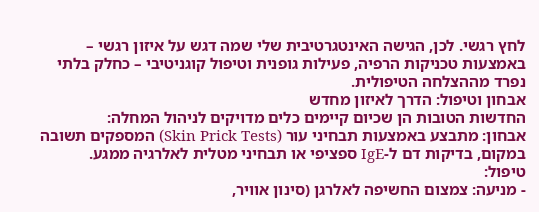לחץ רגשי. לכן, הגישה האינטגרטיבית שלי שמה דגש על איזון רגשי – באמצעות טכניקות הרפיה, פעילות גופנית וטיפול קוגניטיבי – כחלק בלתי נפרד מההצלחה הטיפולית.
אבחון וטיפול: הדרך לאיזון מחדש
החדשות הטובות הן שכיום קיימים כלים מדויקים לניהול המחלה:
אבחון: מתבצע באמצעות תבחיני עור (Skin Prick Tests) המספקים תשובה במקום, בדיקות דם ל-IgE ספציפי או תבחיני מטלית לאלרגיה ממגע.
טיפול:
- מניעה: צמצום החשיפה לאלרגן (סינון אוויר,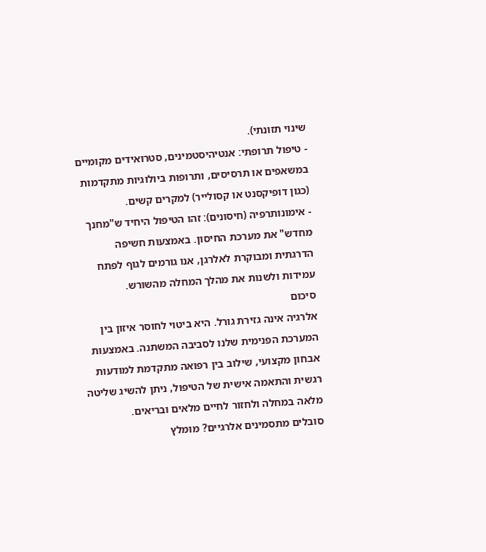שינוי תזונתי).
- טיפול תרופתי: אנטיהיסטמינים, סטרואידים מקומיים במשאפים או תרסיסים, ותרופות ביולוגיות מתקדמות (כגון דופיקסנט או קסולייר) למקרים קשים.
- אימונותרפיה (חיסונים): זהו הטיפול היחיד ש"מחנך מחדש" את מערכת החיסון. באמצעות חשיפה הדרגתית ומבוקרת לאלרגן, אנו גורמים לגוף לפתח עמידות ולשנות את מהלך המחלה מהשורש.
סיכום
אלרגיה אינה גזירת גורל. היא ביטוי לחוסר איזון בין המערכת הפנימית שלנו לסביבה המשתנה. באמצעות אבחון מקצועי, שילוב בין רפואה מתקדמת למודעות רגשית והתאמה אישית של הטיפול, ניתן להשיג שליטה מלאה במחלה ולחזור לחיים מלאים ובריאים.
סובלים מתסמינים אלרגיים? מומלץ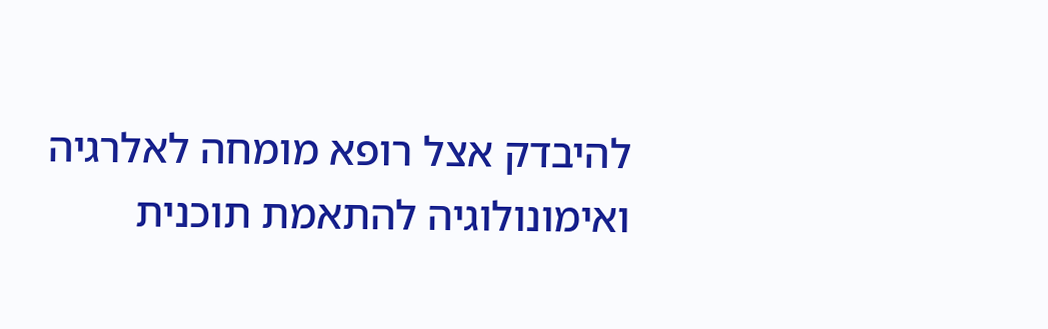להיבדק אצל רופא מומחה לאלרגיה ואימונולוגיה להתאמת תוכנית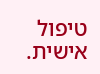טיפול אישית.